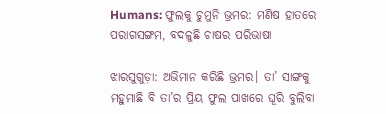Humans: ଫୁଲକୁ ଚୁମୁନି ଭ୍ରମର: ମଣିଷ ହାତରେ ପରାଗସଙ୍ଗମ, ବଦଳୁଛି ଚାଷର ପରିଭାଷା

ଝାରସୁଗୁଡ଼ା: ଅଭିମାନ କରିଛି ଭ୍ରମର। ତା’ ସାଙ୍ଗକୁ ମହୁମାଛି ବି ତା’ର ପ୍ରିୟ ଫୁଲ ପାଖରେ ଘୂରି ବୁଲିବା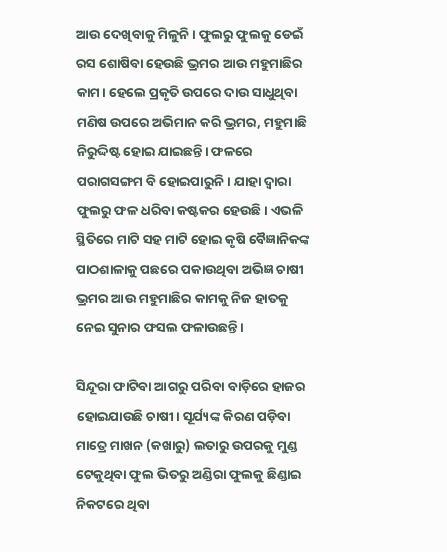ଆଉ ଦେଖିବାକୁ ମିଳୁନି। ଫୁଲରୁ ଫୁଲକୁ ଡେଇଁ ରସ ଶୋଷିବା ହେଉଛି ଭ୍ରମର ଆଉ ମହୁମାଛିର କାମ। ହେଲେ ପ୍ରକୃତି ଉପରେ ଦାଉ ସାଧୁଥିବା ମଣିଷ ଉପରେ ଅଭିମାନ କରି ଭ୍ରମର, ମହୁମାଛି ନିରୁଦ୍ଦିଷ୍ଟ ହୋଇ ଯାଇଛନ୍ତି। ଫଳରେ ପରାଗସଙ୍ଗମ ବି ହୋଇପାରୁନି। ଯାହା ଦ୍ବାରା ଫୁଲରୁ ଫଳ ଧରିବା କଷ୍ଟକର ହେଉଛି। ଏଭଳି ସ୍ଥିତିରେ ମାଟି ସହ ମାଟି ହୋଇ କୃଷି ବୈଜ୍ଞାନିକଙ୍କ ପାଠଶାଳାକୁ ପଛରେ ପକାଉଥିବା ଅଭିଜ୍ଞ ଚାଷୀ ଭ୍ରମର ଆଉ ମହୁମାଛିର କାମକୁ ନିଜ ହାତକୁ ନେଇ ସୁନାର ଫସଲ ଫଳାଉଛନ୍ତି।

ସିନ୍ଦୂରା ଫାଟିବା ଆଗରୁ ପରିବା ବାଡ଼ିରେ ହାଜର ହୋଇଯାଉଛି ଚାଷୀ। ସୂର୍ଯ୍ୟଙ୍କ କିରଣ ପଡ଼ିବା ମାତ୍ରେ ମାଖନ (କଖାରୁ) ଲତାରୁ ଉପରକୁ ମୁଣ୍ଡ ଟେକୁଥିବା ଫୁଲ ଭିତରୁ ଅଣ୍ଡିରା ଫୁଲକୁ ଛିଣ୍ଡାଇ ନିକଟରେ ଥିବା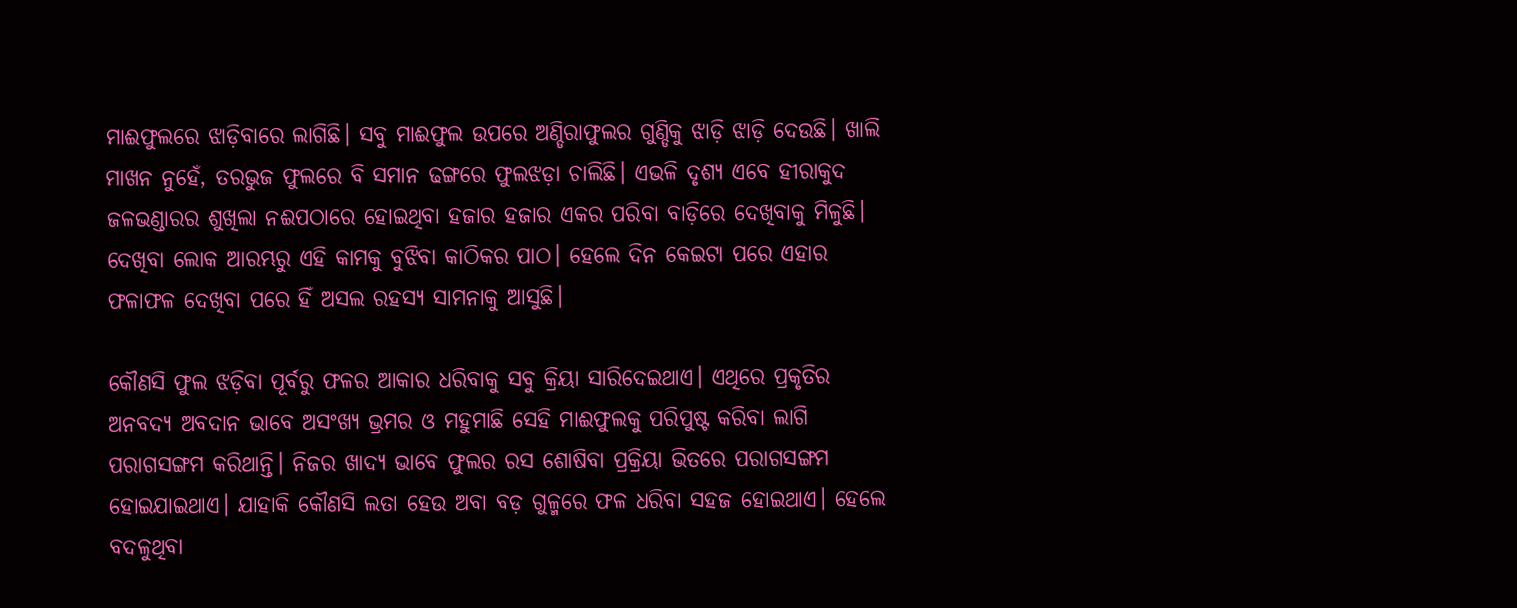ମାଈଫୁଲରେ ଝାଡ଼ିବାରେ ଲାଗିଛି। ସବୁ ମାଈଫୁଲ ଉପରେ ଅଣ୍ଡିରାଫୁଲର ଗୁଣ୍ଡିକୁ ଝାଡ଼ି ଝାଡ଼ି ଦେଉଛି। ଖାଲି ମାଖନ ନୁହେଁ, ତରଭୁଜ ଫୁଲରେ ବି ସମାନ ଢଙ୍ଗରେ ଫୁଲଝଡ଼ା ଚାଲିଛି। ଏଭଳି ଦୃଶ୍ୟ ଏବେ ହୀରାକୁଦ ଜଳଭଣ୍ଡାରର ଶୁଖିଲା ନଈପଠାରେ ହୋଇଥିବା ହଜାର ହଜାର ଏକର ପରିବା ବାଡ଼ିରେ ଦେଖିବାକୁ ମିଳୁଛି। ଦେଖିବା ଲୋକ ଆରମ୍ଭରୁ ଏହି କାମକୁ ବୁଝିବା କାଠିକର ପାଠ। ହେଲେ ଦିନ କେଇଟା ପରେ ଏହାର ଫଳାଫଳ ଦେଖିବା ପରେ ହିଁ ଅସଲ ରହସ୍ୟ ସାମନାକୁ ଆସୁଛି।

କୌଣସି ଫୁଲ ଝଡ଼ିବା ପୂର୍ବରୁ ଫଳର ଆକାର ଧରିବାକୁ ସବୁ କ୍ରିୟା ସାରିଦେଇଥାଏ। ଏଥିରେ ପ୍ରକୃତିର ଅନବଦ୍ୟ ଅବଦାନ ଭାବେ ଅସଂଖ୍ୟ ଭ୍ରମର ଓ ମହୁମାଛି ସେହି ମାଈଫୁଲକୁ ପରିପୁଷ୍ଟ କରିବା ଲାଗି ପରାଗସଙ୍ଗମ କରିଥାନ୍ତି। ନିଜର ଖାଦ୍ୟ ଭାବେ ଫୁଲର ରସ ଶୋଷିବା ପ୍ରକ୍ରିୟା ଭିତରେ ପରାଗସଙ୍ଗମ ହୋଇଯାଇଥାଏ। ଯାହାକି କୌଣସି ଲତା ହେଉ ଅବା ବଡ଼ ଗୁଳ୍ମରେ ଫଳ ଧରିବା ସହଜ ହୋଇଥାଏ। ହେଲେ ବଦଳୁଥିବା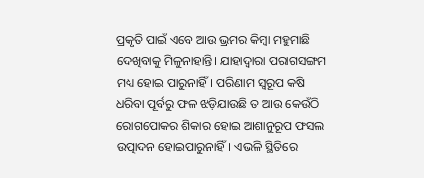ପ୍ରକୃତି ପାଇଁ ଏବେ ଆଉ ଭ୍ରମର କିମ୍ବା ମହୁମାଛି ଦେଖିବାକୁ ମିଳୁନାହାନ୍ତି। ଯାହାଦ୍ବାରା ପରାଗସଙ୍ଗମ ମଧ୍ୟ ହୋଇ ପାରୁନାହିଁ। ପରିଣାମ ସ୍ବରୂପ କଷି ଧରିବା ପୂର୍ବରୁ ଫଳ ଝଡ଼ିଯାଉଛି ତ ଆଉ କେଉଁଠି ରୋଗପୋକର ଶିକାର ହୋଇ ଆଶାନୁରୂପ ଫସଲ ଉତ୍ପାଦନ ହୋଇପାରୁନାହିଁ। ଏଭଳି ସ୍ଥିତିରେ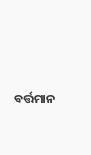ବର୍ତ୍ତମାନ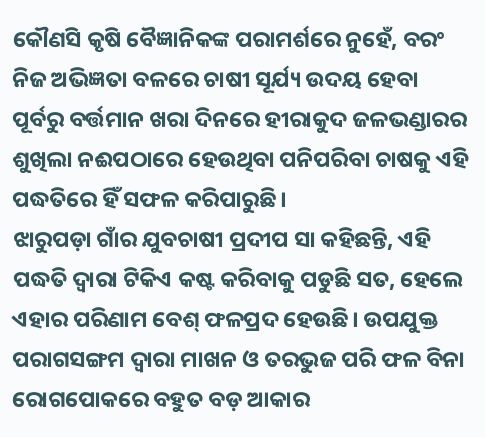କୌଣସି କୃଷି ବୈଜ୍ଞାନିକଙ୍କ ପରାମର୍ଶରେ ନୁହେଁ, ବରଂ ନିଜ ଅଭିଜ୍ଞତା ବଳରେ ଚାଷୀ ସୂର୍ଯ୍ୟ ଉଦୟ ହେବା ପୂର୍ବରୁ ବର୍ତ୍ତମାନ ଖରା ଦିନରେ ହୀରାକୁଦ ଜଳଭଣ୍ଡାରର ଶୁଖିଲା ନଈପଠାରେ ହେଉଥିବା ପନିପରିବା ଚାଷକୁ ଏହି ପଦ୍ଧତିରେ ହିଁ ସଫଳ କରିପାରୁଛି।
ଝାରୁପଡ଼ା ଗାଁର ଯୁବଚାଷୀ ପ୍ରଦୀପ ସା କହିଛନ୍ତି, ଏହି ପଦ୍ଧତି ଦ୍ବାରା ଟିକିଏ କଷ୍ଟ କରିବାକୁ ପଡୁଛି ସତ, ହେଲେ ଏହାର ପରିଣାମ ବେଶ୍‌ ଫଳପ୍ରଦ ହେଉଛି। ଉପଯୁକ୍ତ ପରାଗସଙ୍ଗମ ଦ୍ବାରା ମାଖନ ଓ ତରଭୁଜ ପରି ଫଳ ବିନା ରୋଗପୋକରେ ବହୁତ ବଡ଼ ଆକାର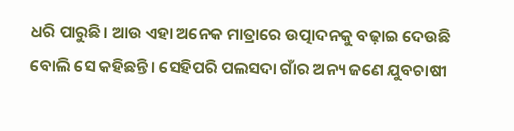ଧରି ପାରୁଛି। ଆଉ ଏହା ଅନେକ ମାତ୍ରାରେ ଉତ୍ପାଦନକୁ ବଢ଼ାଇ ଦେଉଛି ବୋଲି ସେ କହିଛନ୍ତି। ସେହିପରି ପଲସଦା ଗାଁର ଅନ୍ୟ ଜଣେ ଯୁବଚାଷୀ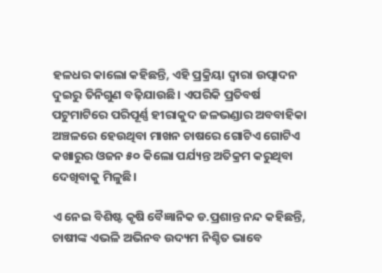ହଳଧର କାଲୋ କହିଛନ୍ତି, ଏହି ପ୍ରକ୍ରିୟା ଦ୍ବାରା ଉତ୍ପାଦନ ଦୁଇରୁ ତିନିଗୁଣ ବଢ଼ିଯାଉଛି। ଏପରିକି ପ୍ରତିବର୍ଷ ପଟୁମାଟିରେ ପରିପୂର୍ଣ୍ଣ ହୀରାକୁଦ ଜଳଭଣ୍ଡାର ଅବବାହିକା ଅଞ୍ଚଳରେ ହେଉଥିବା ମାଖନ ଚାଷରେ ଗୋଟିଏ ଗୋଟିଏ କଖାରୁର ଓଜନ ୫୦ କିଲୋ ପର୍ଯ୍ୟନ୍ତ ଅତିକ୍ରମ କରୁଥିବା ଦେଖିବାକୁ ମିଳୁଛି।

ଏ ନେଇ ବିଶିଷ୍ଟ କୃଷି ବୈଜ୍ଞାନିକ ଡ.ପ୍ରଶାନ୍ତ ନନ୍ଦ କହିଛନ୍ତି, ଚାଷୀଙ୍କ ଏଭଳି ଅଭିନବ ଉଦ୍ୟମ ନିଶ୍ଚିତ ଭାବେ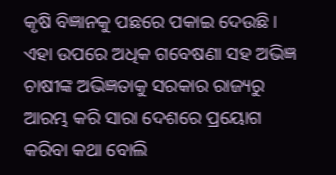କୃଷି ବିଜ୍ଞାନକୁ ପଛରେ ପକାଇ ଦେଉଛି। ଏହା ଉପରେ ଅଧିକ ଗବେଷଣା ସହ ଅଭିଜ୍ଞ ଚାଷୀଙ୍କ ଅଭିଜ୍ଞତାକୁ ସରକାର ରାଜ୍ୟରୁ ଆରମ୍ଭ କରି ସାରା ଦେଶରେ ପ୍ରୟୋଗ କରିବା କଥା ବୋଲି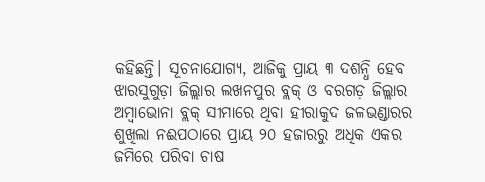କହିଛନ୍ତି। ସୂଚନାଯୋଗ୍ୟ, ଆଜିକୁ ପ୍ରାୟ ୩ ଦଶନ୍ଧି ହେବ ଝାରସୁଗୁଡ଼ା ଜିଲ୍ଲାର ଲଖନପୁର ବ୍ଲକ୍‌ ଓ ବରଗଡ଼ ଜିଲ୍ଲାର ଅମ୍ବାଭୋନା ବ୍ଲକ୍‌ ସୀମାରେ ଥିବା ହୀରାକୁଦ ଜଳଭଣ୍ଡାରର ଶୁଖିଲା ନଈପଠାରେ ପ୍ରାୟ ୨୦ ହଜାରରୁ ଅଧିକ ଏକର ଜମିରେ ପରିବା ଚାଷ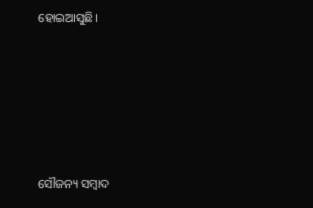ହୋଇଆସୁଛି।







ସୌଜନ୍ୟ ସମ୍ବାଦ